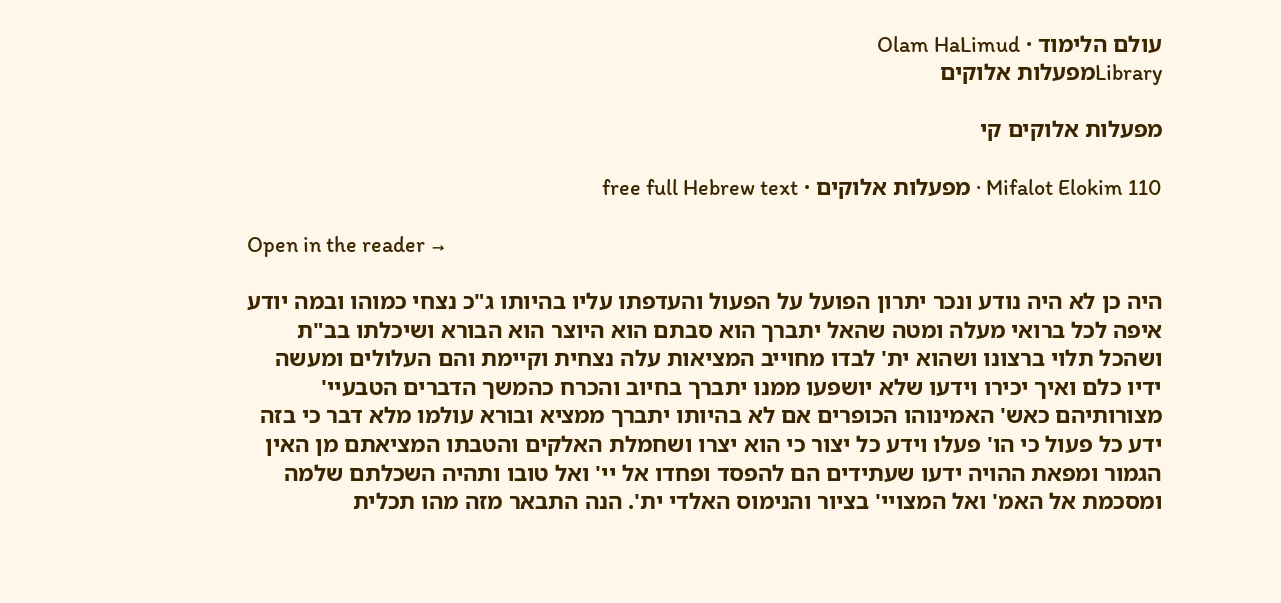עולם הלימוד · Olam HaLimud
Libraryמפעלות אלוקים

מפעלות אלוקים קי

Mifalot Elokim 110 · מפעלות אלוקים · free full Hebrew text

Open in the reader →

היה כן לא היה נודע ונכר יתרון הפועל על הפעול והעדפתו עליו בהיותו ג"כ נצחי כמוהו ובמה יודע איפה לכל ברואי מעלה ומטה שהאל יתברך הוא סבתם הוא היוצר הוא הבורא ושיכלתו בב"ת ושהכל תלוי ברצונו ושהוא ית' לבדו מחוייב המציאות עלה נצחית וקיימת והם העלולים ומעשה ידיו כלם ואיך יכירו וידעו שלא יושפעו ממנו יתברך בחיוב והכרח כהמשך הדברים הטבעיי' מצורותיהם כאש' האמינוהו הכופרים אם לא בהיותו יתברך ממציא ובורא עולמו מלא דבר כי בזה ידע כל פעול כי הו' פעלו וידע כל יצור כי הוא יצרו ושחמלת האלקים והטבתו המציאתם מן האין הגמור ומפאת ההויה ידעו שעתידים הם להפסד ופחדו אל יי' ואל טובו ותהיה השכלתם שלמה ומסכמת אל האמ' ואל המצויי' בציור והנימוס האלדי ית'. הנה התבאר מזה מהו תכלית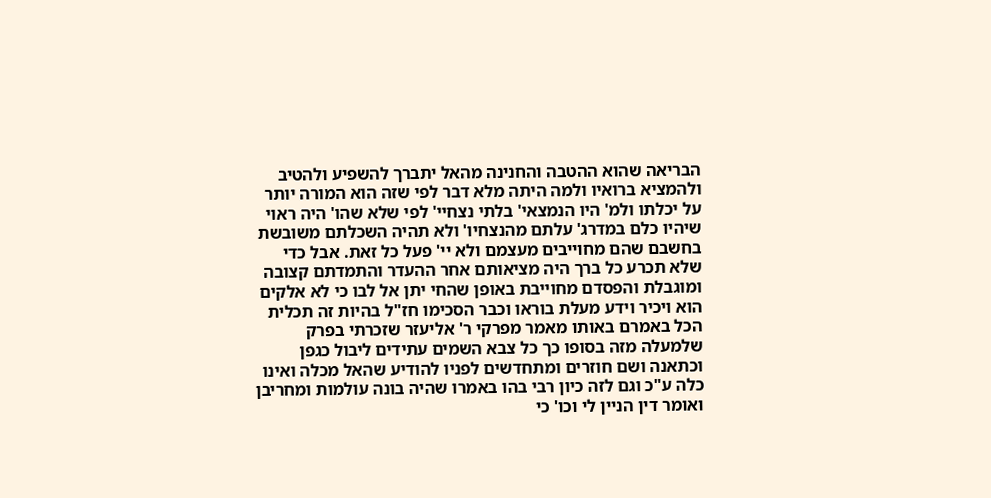הבריאה שהוא ההטבה והחנינה מהאל יתברך להשפיע ולהטיב ולהמציא ברואיו ולמה היתה מלא דבר לפי שזה הוא המורה יותר על יכלתו ולמ' היו הנמצאי' בלתי נצחיי' לפי שלא שהו' היה ראוי שיהיו כלם במדרג' עלתם מהנצחיו' ולא תהיה השכלתם משובשת בחשבם שהם מחוייבים מעצמם ולא יי' פעל כל זאת. אבל כדי שלא תכרע כל ברך היה מציאותם אחר ההעדר והתמדתם קצובה ומוגבלת והפסדם מחוייבת באופן שהחי יתן אל לבו כי לא אלקים הוא ויכיר וידע מעלת בוראו וכבר הסכימו חז"ל בהיות זה תכלית הכל באמרם באותו מאמר מפרקי ר' אליעזר שזכרתי בפרק שלמעלה מזה בסופו כך כל צבא השמים עתידים ליבול כגפן וכתאנה ושם חוזרים ומתחדשים לפניו להודיע שהאל מכלה ואינו כלה ע"כ וגם לזה כיון רבי בהו באמרו שהיה בונה עולמות ומחריבן ואומר דין הניין לי וכו' כי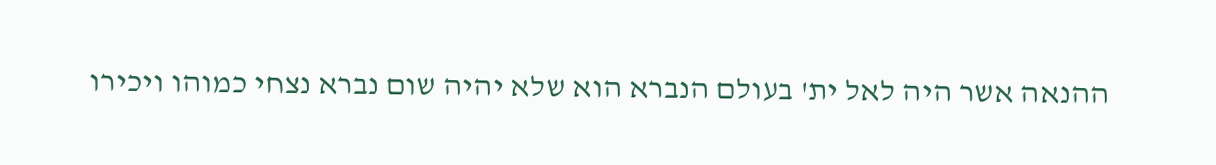ההנאה אשר היה לאל ית' בעולם הנברא הוא שלא יהיה שום נברא נצחי כמוהו ויכירו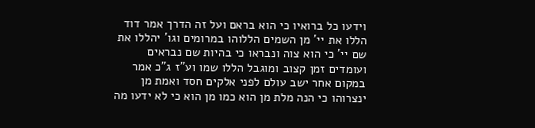וידעו כל ברואיו כי הוא בראם ועל זה הדרך אמר דוד הללו את יי' מן השמים הללוהו במרומים וגו' יהללו את שם יי' כי הוא צוה ונבראו כי בהיות שם נבראים ועומדים זמן קצוב ומוגבל הללו שמו וע"ז ג"כ אמר במקום אחר ישב עולם לפני אלקים חסד ואמת מן ינצרוהו כי הנה מלת מן הוא כמו מן הוא כי לא ידעו מה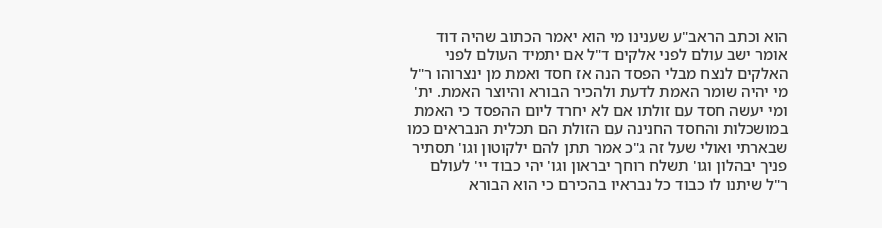הוא וכתב הראב"ע שענינו מי הוא יאמר הכתוב שהיה דוד אומר ישב עולם לפני אלקים ד"ל אם יתמיד העולם לפני האלקים לנצח מבלי הפסד הנה אז חסד ואמת מן ינצרוהו ר"ל מי יהיה שומר האמת לדעת ולהכיר הבורא והיוצר האמת. ית' ומי יעשה חסד עם זולתו אם לא יחרד ליום ההפסד כי האמת במושכלות והחסד החנינה עם הזולת הם תכלית הנבראים כמו שבארתי ואולי שעל זה ג"כ אמר תתן להם ילקוטון וגו' תסתיר פניך יבהלון וגו' תשלח רוחך יבראון וגו' יהי כבוד יי' לעולם ר"ל שיתנו לו כבוד כל נבראיו בהכירם כי הוא הבורא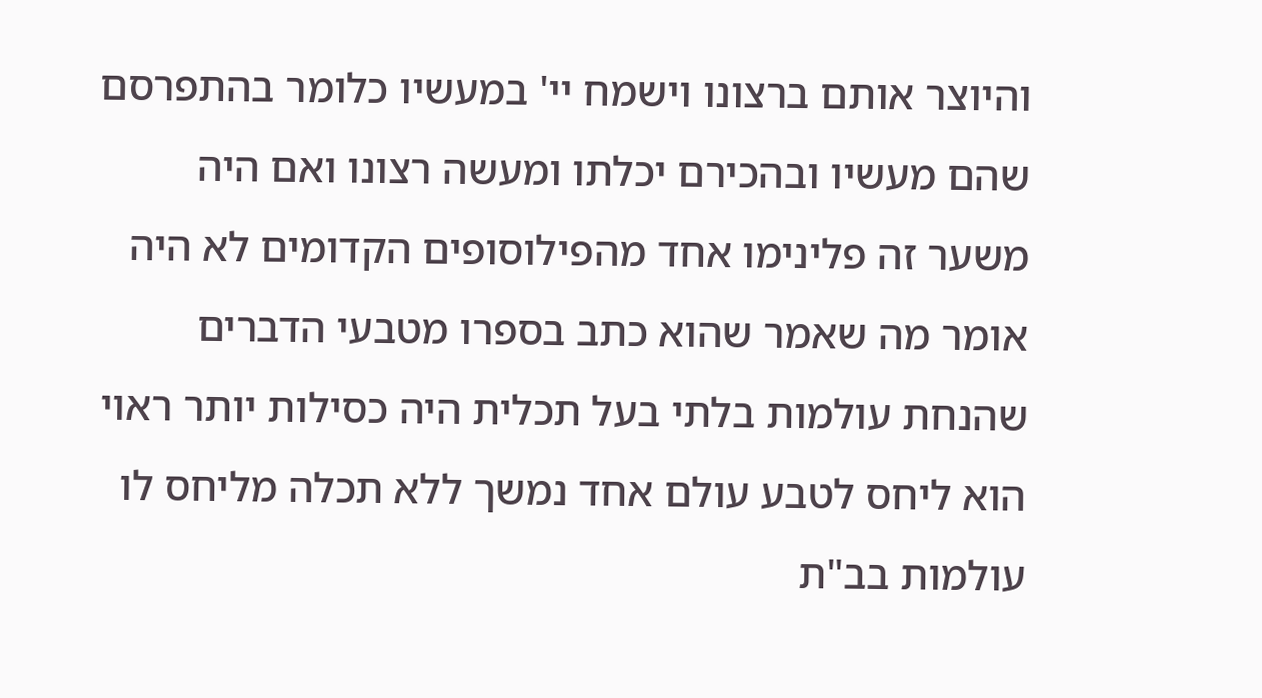והיוצר אותם ברצונו וישמח יי' במעשיו כלומר בהתפרסם שהם מעשיו ובהכירם יכלתו ומעשה רצונו ואם היה משער זה פלינימו אחד מהפילוסופים הקדומים לא היה אומר מה שאמר שהוא כתב בספרו מטבעי הדברים שהנחת עולמות בלתי בעל תכלית היה כסילות יותר ראוי הוא ליחס לטבע עולם אחד נמשך ללא תכלה מליחס לו עולמות בב"ת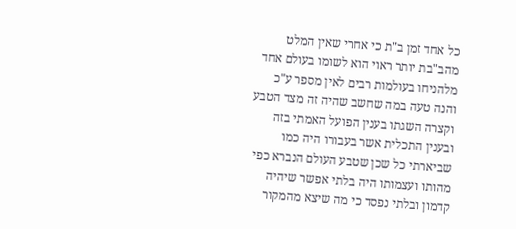כל אחד זמן ב"ת כי אחרי שאין המלט מהב"בת יותר ראוי הוא לשומו בעולם אחד מלהניחו בעולמות רבים לאין מספר ע"כ והנה טעה במה שחשב שהיה זה מצד הטבע וקצרה השגתו בענין הפועל האמתי בזה ובענין התכלית אשר בעבורו היה כמו שביארתי כל שכן שטבע העולם הנברא כפי מהותו ועצמותו היה בלתי אפשר שיהיה קדמון ובלתי נפסד כי מה שיצא מהמקור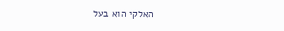האלקי הוא בעל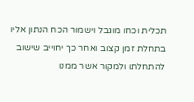תכלית וכחו מוגבל וישמור הכח הנתון אליו בתחלת זמן קצוב ואחר כך יחוייב שישוב להתחלתו ולמקור אשר ממנו